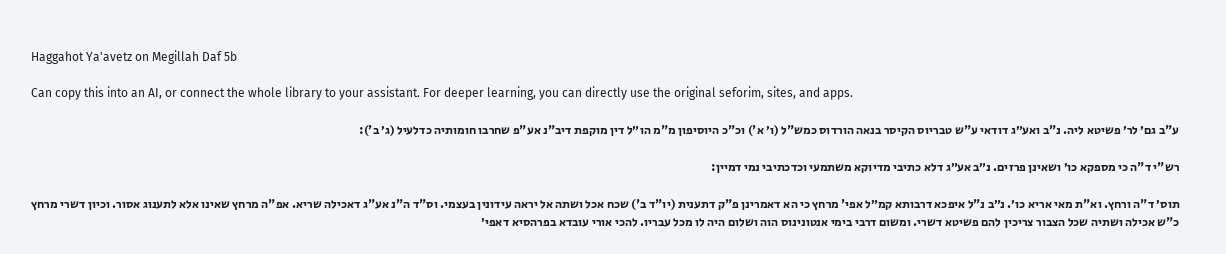Haggahot Ya'avetz on Megillah Daf 5b

Can copy this into an AI, or connect the whole library to your assistant. For deeper learning, you can directly use the original seforim, sites, and apps.

ע"ב גם׳ לר׳ פשיטא ליה. נ"ב ואע״ג דודאי ע"ש טבריוס הקיסר בנאה הורדוס כמש"ל (ו׳ א') וכ"כ היוסיפון מ"מ הו״ל דין מוקפת דיב"נ אע"פ שחרבו חומותיה כדלעיל (ג׳ ב'):

רש"י ד"ה כי מספקא כו׳ ושאינן פרזים. נ״ב אע״ג דלא כתיבי מדיוקא משתמעי וכדכתיבי נמי דמיין:

תוס׳ ד"ה ורחץ. וא"ת מאי אריא כו׳. נ״ב נ"ל איפכא דרבותא קמ״ל אפי' מרחץ כי הא דאמרינן פ"ק דתענית (יו"ד ב') שכח אכל ושתה אל יראה עידונין בעצמי. וס"ד ה"נ אע"ג דאכילה שריא. אפ"ה מרחץ שאינו אלא לתענוג אסור. וכיון דשרי מרחץ כ"ש אכילה ושתיה שכל הצבור צריכין להם פשיטא דשרי. ומשום דרבי בימי אנטונינוס הוה ושלום היה לו מכל עבריו. להכי אורי עובדא בפרהסיא דאפי׳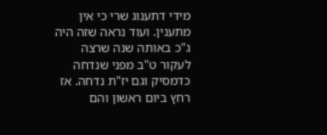מידי דתענוג שרי כי אין מתענין. ועוד נראה שזה היה ג"כ באותה שנה שרצה לעקור ט"ב מפני שנדחה כדמסיק וגם יז"ת נדחה. אז רחץ ביום ראשון והם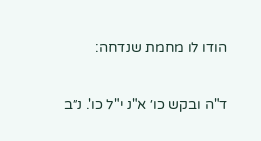הודו לו מחמת שנדחה:

ד"ה ובקש כו׳ א"נ י"ל כו'. נ״ב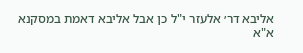אליבא דר׳ אלעזר י"ל כן אבל אליבא דאמת במסקנא א"א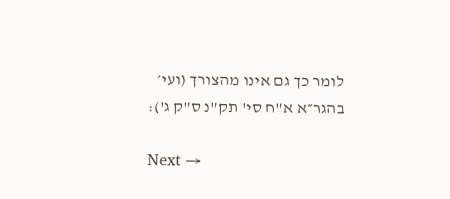לומר כך גם אינו מהצורך (ועי׳ בהגר״א א"ח סי' תק"נ ס"ק ג'):

Next →